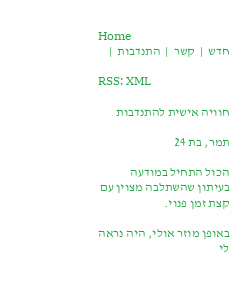Home
חדש  |  קשר  |  התנדבות  |

RSS: XML

חוויה אישית להתנדבות

תמר, בת 24

הכול התחיל במודעה בעיתון שהשתלבה מצוין עם קצת זמן פנוי.

באופן מוזר אולי, היה נראה לי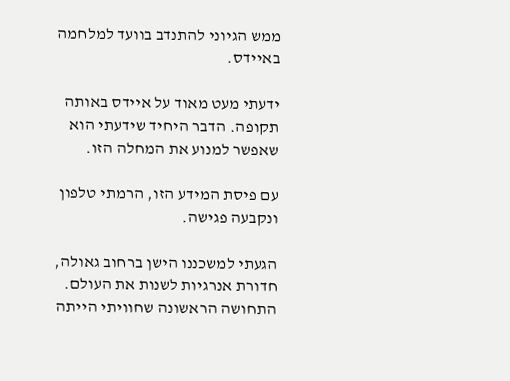ממש הגיוני להתנדב בוועד למלחמה באיידס.

ידעתי מעט מאוד על איידס באותה תקופה. הדבר היחיד שידעתי הוא שאפשר למנוע את המחלה הזו.

עם פיסת המידע הזו, הרמתי טלפון ונקבעה פגישה.

הגעתי למשכננו הישן ברחוב גאולה, חדורת אנרגיות לשנות את העולם. התחושה הראשונה שחוויתי הייתה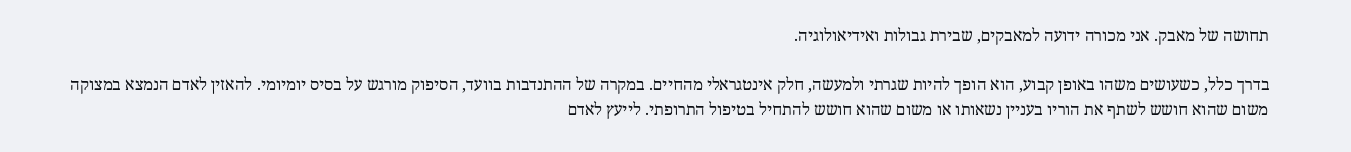תחושה של מאבק. אני מכורה ידועה למאבקים, שבירת גבולות ואידיאולוגיה.

בדרך כלל, כשעושים משהו באופן קבוע, הוא הופך להיות שגרתי ולמעשה, חלק אינטגראלי מהחיים. במקרה של ההתנדבות בוועד, הסיפוק מורגש על בסיס יומיומי. להאזין לאדם הנמצא במצוקה משום שהוא חושש לשתף את הוריו בעניין נשאותו או משום שהוא חושש להתחיל בטיפול התרופתי. לייעץ לאדם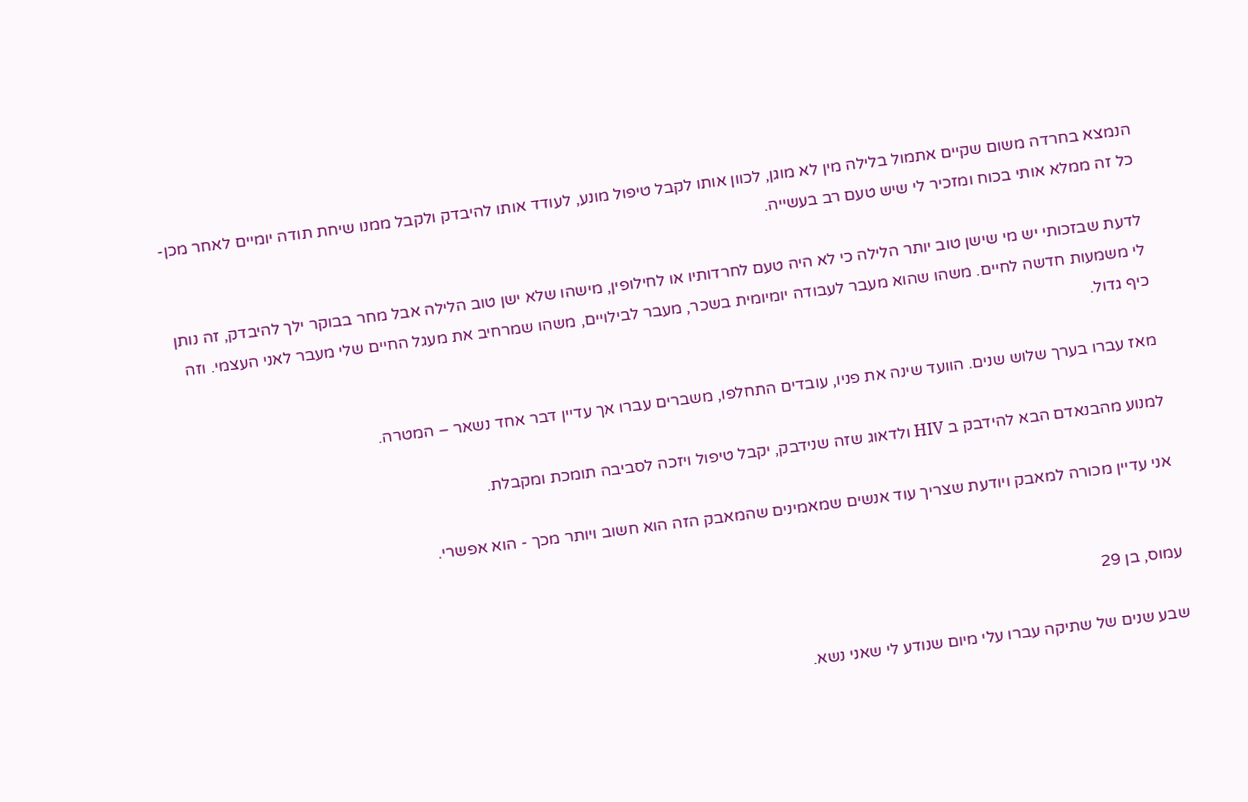הנמצא בחרדה משום שקיים אתמול בלילה מין לא מוגן, לכוון אותו לקבל טיפול מונע, לעודד אותו להיבדק ולקבל ממנו שיחת תודה יומיים לאחר מכן- כל זה ממלא אותי בכוח ומזכיר לי שיש טעם רב בעשייה.

לדעת שבזכותי יש מי שישן טוב יותר הלילה כי לא היה טעם לחרדותיו או לחילופין, מישהו שלא ישן טוב הלילה אבל מחר בבוקר ילך להיבדק, זה נותן לי משמעות חדשה לחיים. משהו שהוא מעבר לעבודה יומיומית בשכר, מעבר לבילויים, משהו שמרחיב את מעגל החיים שלי מעבר לאני העצמי. וזה כיף גדול.

מאז עברו בערך שלוש שנים. הוועד שינה את פניו, עובדים התחלפו, משברים עברו אך עדיין דבר אחד נשאר – המטרה.

למנוע מהבנאדם הבא להידבק ב HIV ולדאוג שזה שנידבק, יקבל טיפול ויזכה לסביבה תומכת ומקבלת.

אני עדיין מכורה למאבק ויודעת שצריך עוד אנשים שמאמינים שהמאבק הזה הוא חשוב ויותר מכך - הוא אפשרי.


עמוס, בן 29

שבע שנים של שתיקה עברו עלי מיום שנודע לי שאני נשא.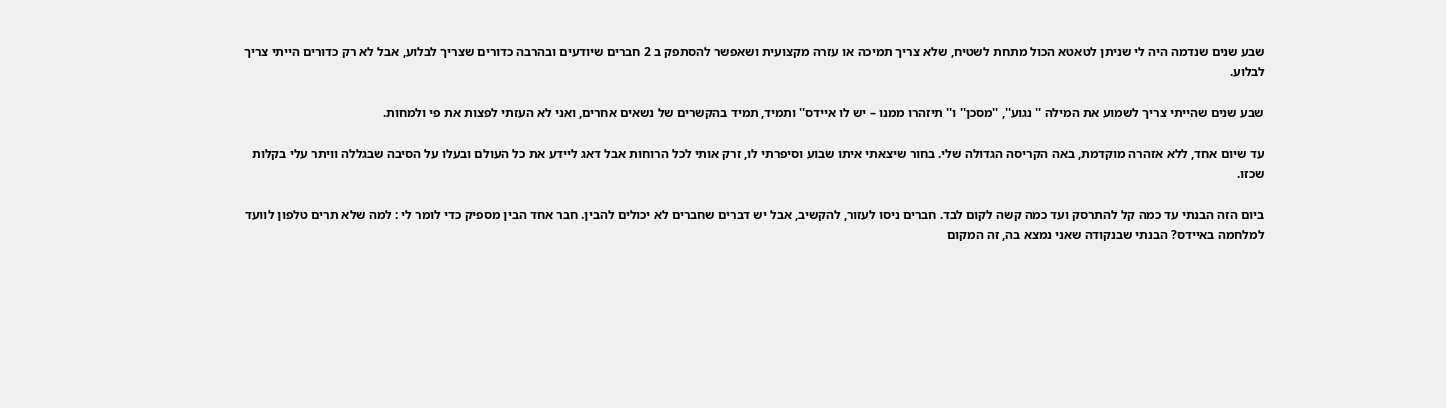שבע שנים שנדמה היה לי שניתן לטאטא הכול מתחת לשטיח, שלא צריך תמיכה או עזרה מקצועית ושאפשר להסתפק ב 2 חברים שיודעים ובהרבה כדורים שצריך לבלוע, אבל לא רק כדורים הייתי צריך לבלוע.

שבע שנים שהייתי צריך לשמוע את המילה '' נגוע'', ''מסכן'' ו'' תיזהרו ממנו – יש לו איידס'' ותמיד, תמיד בהקשרים של נשאים אחרים, ואני לא העזתי לפצות את פי ולמחות.

עד שיום אחד, ללא אזהרה מוקדמת, באה הקריסה הגדולה שלי. בחור שיצאתי איתו שבוע וסיפרתי לו, זרק אותי לכל הרוחות אבל דאג ליידע את כל העולם ובעלו על הסיבה שבגללה וויתר עלי בקלות שכזו.

ביום הזה הבנתי עד כמה קל להתרסק ועד כמה קשה לקום לבד. חברים ניסו לעזור, להקשיב, אבל יש דברים שחברים לא יכולים להבין. חבר אחד הבין מספיק כדי לומר לי : למה שלא תרים טלפון לוועד למלחמה באיידס? הבנתי שבנקודה שאני נמצא בה, זה המקום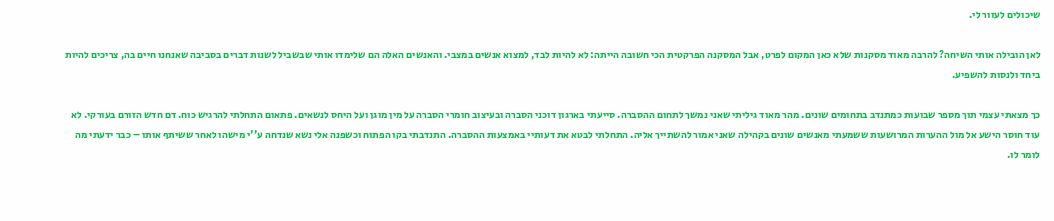שיכולים לעזור לי.

לאן הובילה אותי השיחה? להרבה מאוד מסקנות שלא כאן המקום לפרט, אבל המסקנה הפרקטית הכי חשובה הייתה: לא להיות לבד, למצוא אנשים במצבי. והאנשים האלה הם שלימדו אותי שבשביל לשנות דברים בסביבה שאנחנו חיים בה, צריכים להיות ביחד ולנסות להשפיע.

כך מצאתי עצמי תוך מספר שבועות כמתנדב בתחומים שונים. מהר מאוד גיליתי שאני נמשך לתחום ההסברה. סייעתי בארגון דוכני הסברה ובעיצוב חומרי הסברה על מין מוגן ועל היחס לנשאים. פתאום התחלתי להרגיש כוח. דם חדש הזורם בעורקי. לא עוד חוסר הישע אל מול ההערות המרושעות ששמעתי מאנשים שונים בקהילה שאני אמור להשתייך אליה. התחלתי לבטא את דעותיי באמצעות ההסברה. התנדבתי בקו הפתוח וכשפנה אלי נשא שנדחה ע''י מישהו לאחר ששיתף אותו – כבר ידעתי מה לומר לו.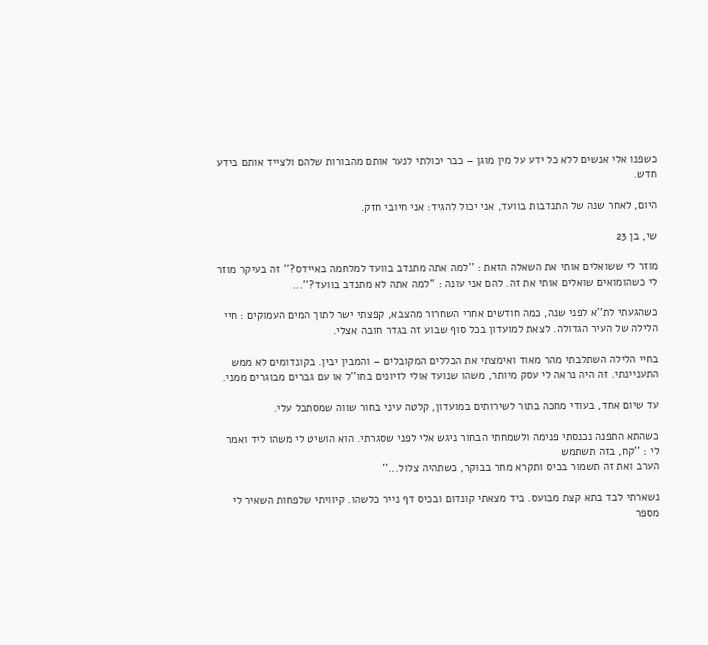כשפנו אלי אנשים ללא כל ידע על מין מוגן – כבר יכולתי לנער אותם מהבורות שלהם ולצייד אותם בידע חדש.

היום, לאחר שנה של התנדבות בוועד, אני יכול להגיד: אני חיובי חזק.

שי, בן 23

מוזר לי ששואלים אותי את השאלה הזאת : ''למה אתה מתנדב בוועד למלחמה באיידס?'' זה בעיקר מוזר לי כשהומואים שואלים אותי את זה. להם אני עונה : ''למה אתה לא מתנדב בוועד?''...

כשהגעתי לת''א לפני שנה, כמה חודשים אחרי השחרור מהצבא, קפצתי ישר לתוך המים העמוקים : חיי הלילה של העיר הגדולה. לצאת למועדון בכל סוף שבוע זה בגדר חובה אצלי.

בחיי הלילה השתלבתי מהר מאוד ואימצתי את הכללים המקובלים – והמבין יבין. בקונדומים לא ממש התעניינתי. זה היה נראה לי עסק מיותר, משהו שנועד אולי לזיונים בחו''ל או עם גברים מבוגרים ממני.

עד שיום אחד, בעודי מחכה בתור לשירותים במועדון, קלטה עיני בחור שווה שמסתכל עלי.

כשהתא התפנה נכנסתי פנימה ולשמחתי הבחור ניגש אלי לפני שסגרתי. הוא הושיט לי משהו ליד ואמר לי : ''קח, בזה תשתמש
הערב ואת זה תשמור בכיס ותקרא מחר בבוקר, כשתהיה צלול...''

נשארתי לבד בתא קצת מבועס. ביד מצאתי קונדום ובכיס דף נייר כלשהו. קיוויתי שלפחות השאיר לי מספר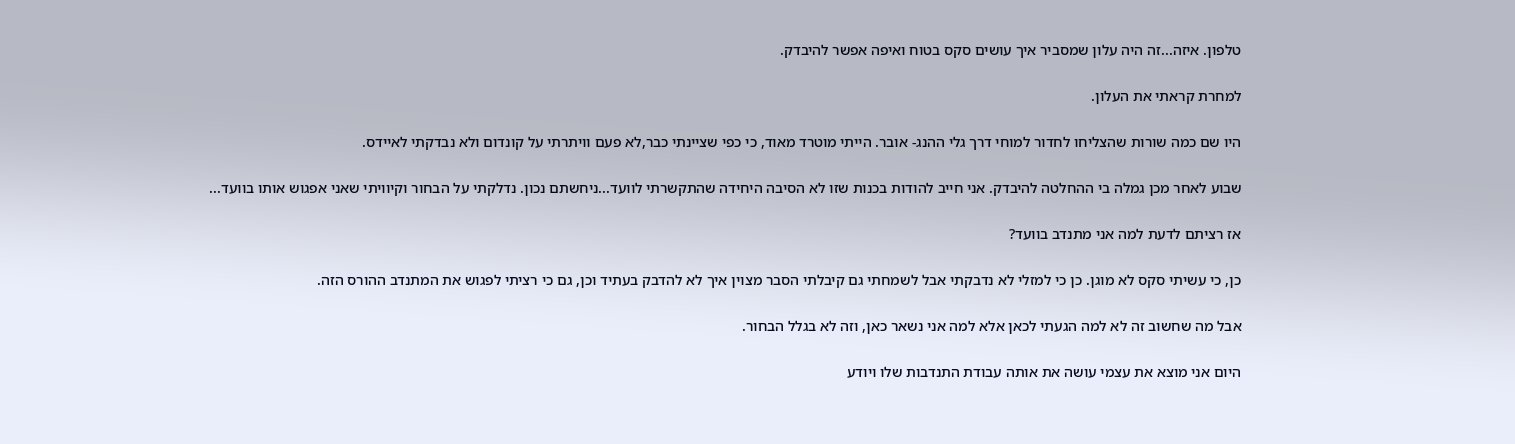טלפון. איזה...זה היה עלון שמסביר איך עושים סקס בטוח ואיפה אפשר להיבדק.

למחרת קראתי את העלון.

היו שם כמה שורות שהצליחו לחדור למוחי דרך גלי ההנג- אובר. הייתי מוטרד מאוד, כי כפי שציינתי כבר,לא פעם וויתרתי על קונדום ולא נבדקתי לאיידס.

שבוע לאחר מכן גמלה בי ההחלטה להיבדק. אני חייב להודות בכנות שזו לא הסיבה היחידה שהתקשרתי לוועד...ניחשתם נכון. נדלקתי על הבחור וקיוויתי שאני אפגוש אותו בוועד...

אז רציתם לדעת למה אני מתנדב בוועד?

כן, כי עשיתי סקס לא מוגן. כן כי למזלי לא נדבקתי אבל לשמחתי גם קיבלתי הסבר מצוין איך לא להדבק בעתיד וכן, גם כי רציתי לפגוש את המתנדב ההורס הזה.

אבל מה שחשוב זה לא למה הגעתי לכאן אלא למה אני נשאר כאן, וזה לא בגלל הבחור.

היום אני מוצא את עצמי עושה את אותה עבודת התנדבות שלו ויודע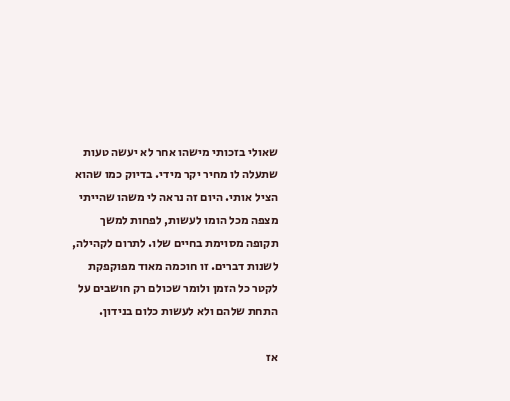שאולי בזכותי מישהו אחר לא יעשה טעות שתעלה לו מחיר יקר מידי. בדיוק כמו שהוא הציל אותי. היום זה נראה לי משהו שהייתי מצפה מכל הומו לעשות, לפחות למשך תקופה מסוימת בחיים שלו. לתרום לקהילה, לשנות דברים. זו חוכמה מאוד מפוקפקת לקטר כל הזמן ולומר שכולם רק חושבים על התחת שלהם ולא לעשות כלום בנידון.

אז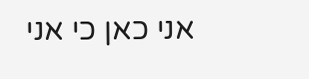אני כאן כי אני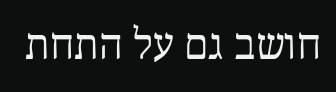חושב גם על התחת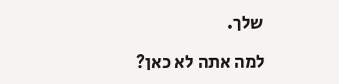שלך.

למה אתה לא כאן?